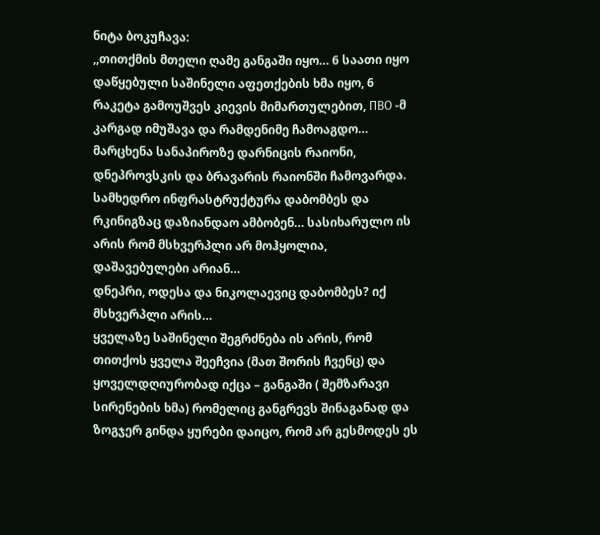ნიტა ბოკუჩავა:
,,თითქმის მთელი ღამე განგაში იყო… 6 საათი იყო დაწყებული საშინელი აფეთქების ხმა იყო, 6 რაკეტა გამოუშვეს კიევის მიმართულებით, ПВО -მ კარგად იმუშავა და რამდენიმე ჩამოაგდო…
მარცხენა სანაპიროზე დარნიცის რაიონი, დნეპროვსკის და ბრავარის რაიონში ჩამოვარდა.
სამხედრო ინფრასტრუქტურა დაბომბეს და რკინიგზაც დაზიანდაო ამბობენ… სასიხარულო ის არის რომ მსხვერპლი არ მოჰყოლია, დაშავებულები არიან…
დნეპრი, ოდესა და ნიკოლაევიც დაბომბეს? იქ მსხვერპლი არის…
ყველაზე საშინელი შეგრძნება ის არის, რომ თითქოს ყველა შეეჩვია (მათ შორის ჩვენც) და ყოველდღიურობად იქცა – განგაში ( შემზარავი სირენების ხმა) რომელიც განგრევს შინაგანად და ზოგჯერ გინდა ყურები დაიცო, რომ არ გესმოდეს ეს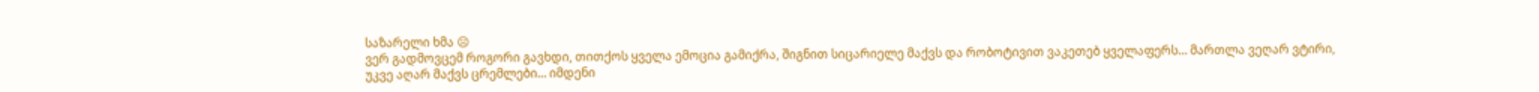საზარელი ხმა ☹
ვერ გადმოვცემ როგორი გავხდი, თითქოს ყველა ემოცია გამიქრა, შიგნით სიცარიელე მაქვს და რობოტივით ვაკეთებ ყველაფერს… მართლა ვეღარ ვტირი, უკვე აღარ მაქვს ცრემლები… იმდენი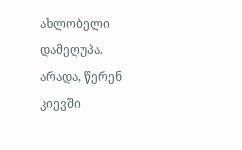ახლობელი დამეღუპა.
არადა, წერენ კიევში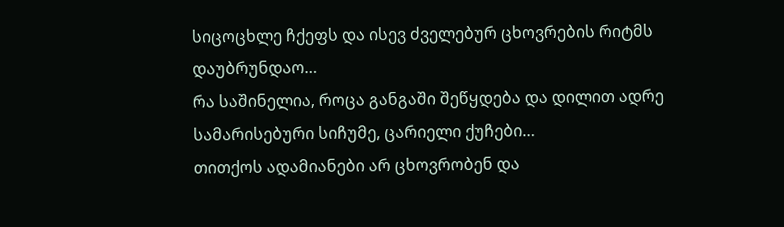სიცოცხლე ჩქეფს და ისევ ძველებურ ცხოვრების რიტმს დაუბრუნდაო…
რა საშინელია, როცა განგაში შეწყდება და დილით ადრე სამარისებური სიჩუმე, ცარიელი ქუჩები…
თითქოს ადამიანები არ ცხოვრობენ და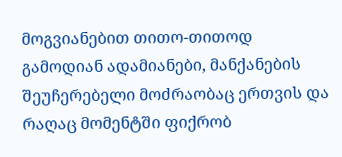მოგვიანებით თითო-თითოდ გამოდიან ადამიანები, მანქანების შეუჩერებელი მოძრაობაც ერთვის და რაღაც მომენტში ფიქრობ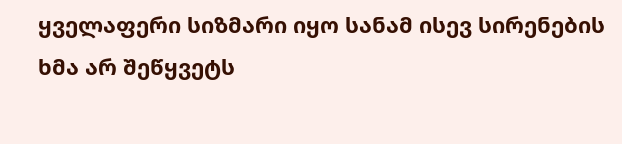ყველაფერი სიზმარი იყო სანამ ისევ სირენების ხმა არ შეწყვეტს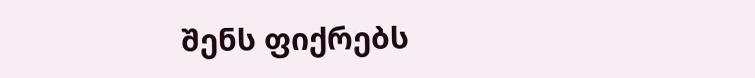შენს ფიქრებს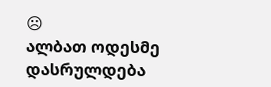☹
ალბათ ოდესმე დასრულდება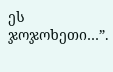ეს ჯოჯოხეთი…”.